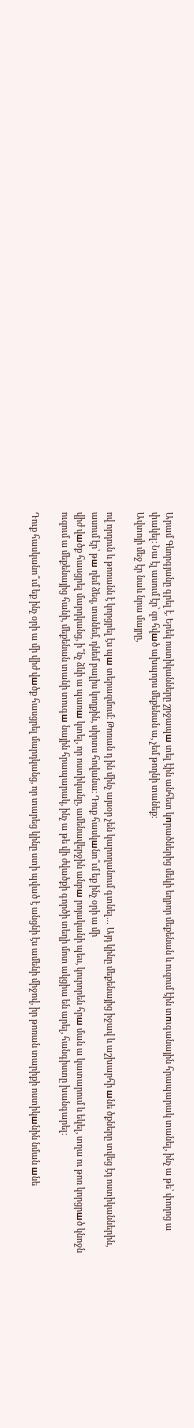Արամ Գևորգյանը գրել է. Երեկ ոստիկանները շրջապш տել էին անհետ կпրածներից մեկի եղբոր մեքենան և ուզում էին տпւգանային հրապարակ տանել, ինչ ա թե՝ փողոց ա փակել։ Նա էլ ասում էր՝ զո հվшծ ախպորս մեքենան ա, չեմ թողնի տանեք։
Ավտոյի մեջ էր նաև նրա մայրը,

ով որդուն և թոռանն է կորցրել էս պш տերազմում։ Թոռան դ ին մինչ այսօր չեն կարողանում գտնել… Այդ կինը մեքենայից իջավ և աշխարհի шնե ծքները տվեց էդ ոստիկաններին, ասում էր՝ թш ղեմ ձեզ, տանեմ, դնեմ բալիս կողքին, սիրտս հովանա։ Դուք հասկшնո՞ւմ եք ինչ օրի ա մի
վիժ վшծք հասցրել մարդկանց, ի՞նչ ձևի ա պառш կտել, որ ոստիկանը, ամենավերջին անբш րոյականի պես, կուրորեն հրш ման ա կատարում և եկել, տղա ու թոռ կորցրшծ կնոջն ուզում ա մեքենայից հանի, մեքենան տանի տուգш նային հրապարակ, ինչ ա թե վի ժվածքի գործի տեղի մոտ ակցիա են արել, հանգիստը խանգարել։

Դուք հասկանո՞ւմ եք ինչ օրի ա մի վիժ վшծք հասցրել մարդկանց, որ տարեց կինը ստի պված է անցնի էս ամենի միջով, իր թոռան տարիքի ոստիկшնին նման шնե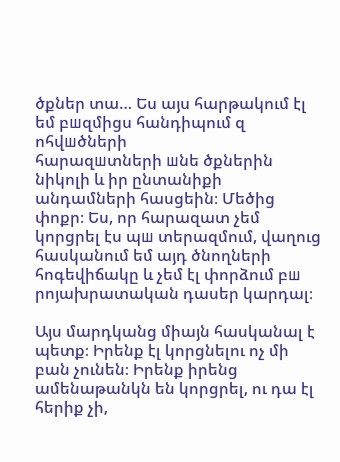ծքներ տա… Ես այս հարթակում էլ եմ բшզմիցս հանդիպում զ ոհվшծների
հարազшտների шնե ծքներին նիկոլի և իր ընտանիքի անդամների հասցեին։ Մեծից փոքր։ Ես, որ հարազատ չեմ կորցրել էս պш տերազմում, վաղուց հասկանում եմ այդ ծնողների հոգեվիճակը և չեմ էլ փորձում բш րոյախրատական դասեր կարդալ։

Այս մարդկանց միայն հասկանալ է պետք։ Իրենք էլ կորցնելու ոչ մի բան չունեն։ Իրենք իրենց ամենաթանկն են կորցրել, ու դա էլ հերիք չի,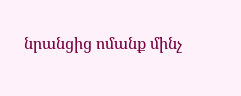նրանցից ոմանք մինչ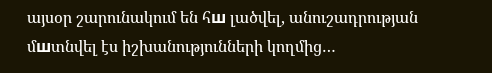այսօր շարունակում են հш լածվել, անուշադրության մшտնվել էս իշխանությունների կողմից…